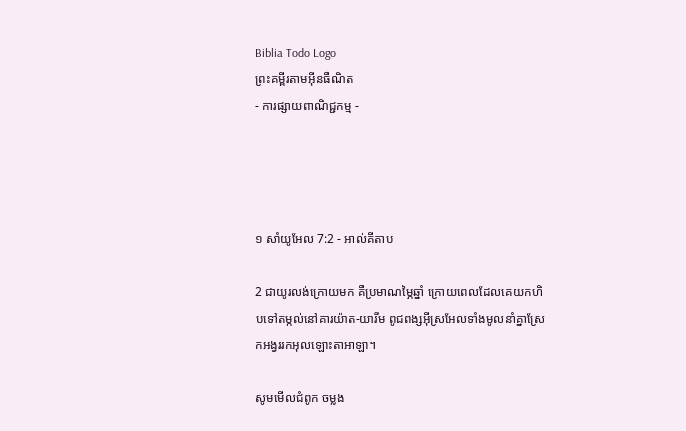Biblia Todo Logo
ព្រះគម្ពីរតាមអ៊ីនធឺណិត
- ការផ្សាយពាណិជ្ជកម្ម -




១ សាំ‌យូ‌អែល 7:2 - អាល់គីតាប

2 ជាយូរលង់ក្រោយមក គឺប្រមាណម្ភៃឆ្នាំ ក្រោយពេលដែលគេយកហិបទៅតម្កល់នៅគារយ៉ាត-យារីម ពូជ‌ពង្សអ៊ីស្រ‌អែលទាំងមូលនាំគ្នាស្រែកអង្វររកអុលឡោះ‌តាអាឡា។

សូមមើលជំពូក ចម្លង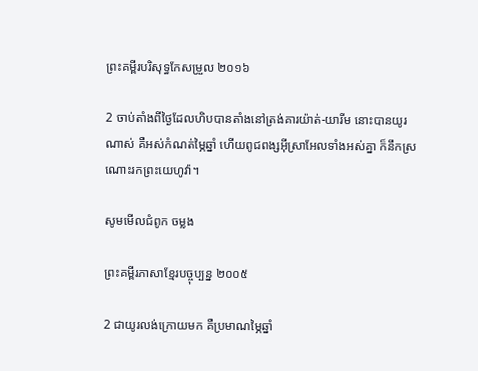ព្រះគម្ពីរបរិសុទ្ធកែសម្រួល ២០១៦

2 ចាប់តាំងពីថ្ងៃដែលហិបបានតាំងនៅត្រង់គារយ៉ាត់-យារីម នោះបានយូរណាស់ គឺអស់កំណត់ម្ភៃឆ្នាំ ហើយពូជ‌ពង្សអ៊ីស្រា‌អែលទាំងអស់គ្នា ក៏នឹកស្រណោះរកព្រះ‌យេហូវ៉ា។

សូមមើលជំពូក ចម្លង

ព្រះគម្ពីរភាសាខ្មែរបច្ចុប្បន្ន ២០០៥

2 ជាយូរ‌លង់ក្រោយមក គឺប្រមាណម្ភៃឆ្នាំ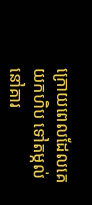ក្រោយពេលដែលគេយកហិប ទៅតម្កល់នៅគារ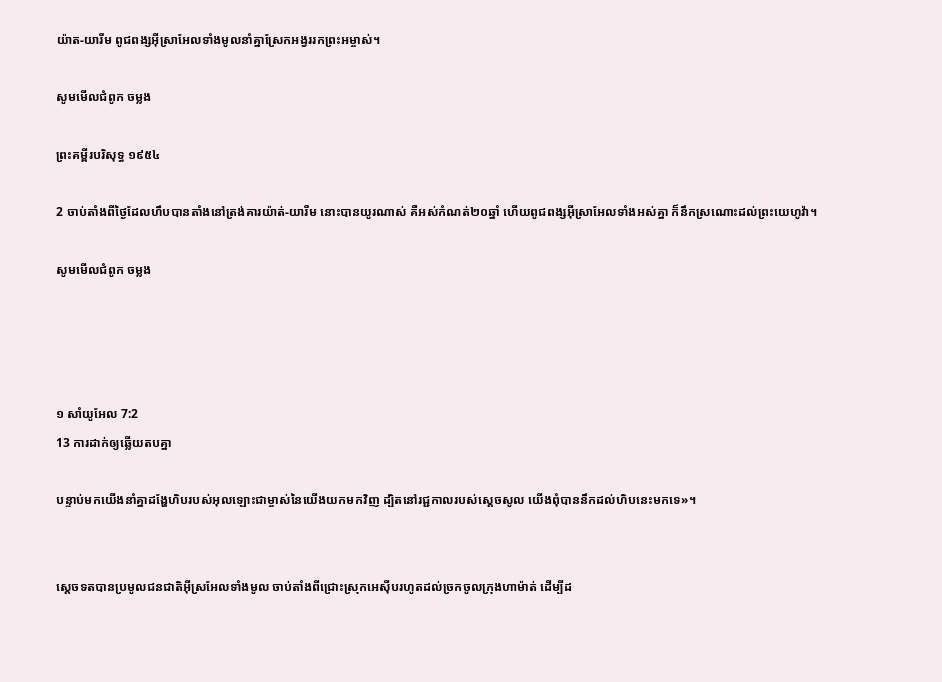យ៉ាត-យារីម ពូជ‌ពង្សអ៊ីស្រា‌អែលទាំងមូលនាំគ្នាស្រែកអង្វររកព្រះ‌អម្ចាស់។

សូមមើលជំពូក ចម្លង

ព្រះគម្ពីរបរិសុទ្ធ ១៩៥៤

2 ចាប់តាំងពីថ្ងៃដែលហឹបបានតាំងនៅត្រង់គារយ៉ាត់-យារីម នោះបានយូរណាស់ គឺអស់កំណត់២០ឆ្នាំ ហើយពូជ‌ពង្សអ៊ីស្រាអែលទាំងអស់គ្នា ក៏នឹកស្រណោះដល់ព្រះ‌យេហូវ៉ា។

សូមមើលជំពូក ចម្លង




១ សាំ‌យូ‌អែល 7:2
13 ការដាក់ឲ្យឆ្លើយតបគ្នា

បន្ទាប់មកយើងនាំគ្នាដង្ហែហិបរបស់អុលឡោះជាម្ចាស់នៃយើងយកមកវិញ ដ្បិតនៅរជ្ជ‌កាលរបស់ស្តេចសូល យើងពុំបាននឹកដល់ហិបនេះមកទេ»។


ស្តេចទតបានប្រមូលជន‌ជាតិអ៊ីស្រ‌អែលទាំងមូល ចាប់តាំងពីជ្រោះស្រុកអេស៊ីបរហូតដល់ច្រកចូលក្រុងហា‌ម៉ាត់ ដើម្បីដ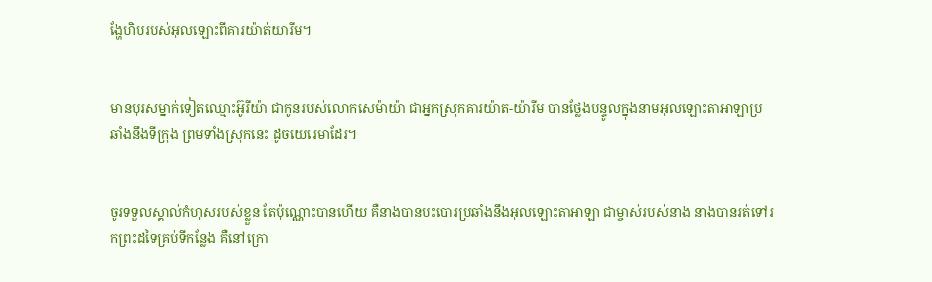ង្ហែហិបរបស់អុលឡោះពីគារយ៉ាត់‌យារីម។


មានបុរសម្នាក់ទៀតឈ្មោះអ៊ូរី‌យ៉ា ជាកូនរបស់លោកសេម៉ាយ៉ា ជាអ្នកស្រុកគារយ៉ាត-យ៉ារីម បានថ្លែងបន្ទូលក្នុងនាមអុលឡោះ‌តាអាឡាប្រឆាំងនឹងទីក្រុង ព្រមទាំងស្រុកនេះ ដូចយេរេមាដែរ។


ចូរទទួលស្គាល់កំហុសរបស់ខ្លួន តែប៉ុណ្ណោះបានហើយ គឺនាងបានបះ‌បោរប្រឆាំងនឹងអុលឡោះ‌តាអាឡា ជាម្ចាស់របស់នាង នាងបានរត់ទៅរកព្រះដទៃគ្រប់ទីកន្លែង គឺនៅក្រោ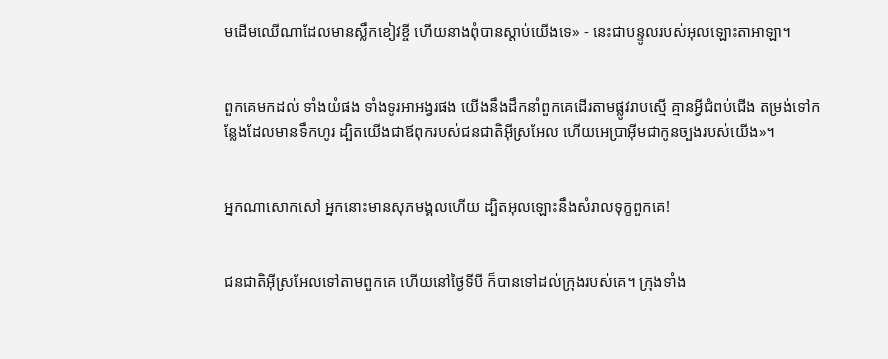មដើមឈើណាដែលមានស្លឹកខៀវខ្ចី ហើយនាងពុំបានស្ដាប់យើងទេ» - នេះជាបន្ទូលរបស់អុលឡោះ‌តាអាឡា។


ពួកគេមកដល់ ទាំងយំផង ទាំងទូរអា‌អង្វរផង យើងនឹងដឹកនាំពួកគេដើរតាមផ្លូវរាបស្មើ គ្មានអ្វីជំពប់ជើង តម្រង់ទៅកន្លែងដែលមានទឹកហូរ ដ្បិតយើងជាឪពុករបស់ជន‌ជាតិអ៊ីស្រ‌អែល ហើយអេប្រាអ៊ីមជាកូនច្បងរបស់យើង»។


អ្នកណាសោក‌សៅ អ្នកនោះមានសុភមង្គលហើយ ដ្បិតអុលឡោះនឹងសំរាលទុក្ខពួកគេ!


ជន‌ជាតិអ៊ីស្រ‌អែលទៅតាមពួកគេ ហើយនៅថ្ងៃទីបី ក៏បានទៅដល់ក្រុងរបស់គេ។ ក្រុងទាំង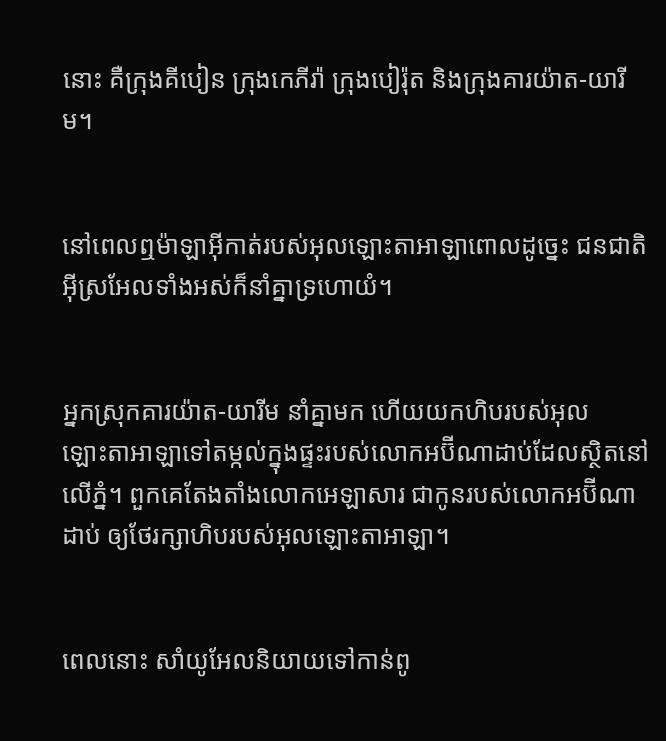នោះ គឺក្រុងគីបៀន ក្រុងកេភីរ៉ា ក្រុងបៀរ៉ុត និងក្រុងគារយ៉ាត-យារីម។


នៅពេលឮម៉ាឡា‌អ៊ីកាត់របស់អុលឡោះ‌តាអាឡាពោលដូច្នេះ ជន‌ជាតិអ៊ីស្រ‌អែលទាំងអស់ក៏នាំគ្នាទ្រហោយំ។


អ្នកស្រុកគារយ៉ាត-យារីម នាំគ្នាមក ហើយយកហិបរបស់អុលឡោះ‌តាអាឡាទៅតម្កល់ក្នុងផ្ទះរបស់លោកអប៊ី‌ណាដាប់ដែលស្ថិតនៅលើភ្នំ។ ពួកគេតែង‌តាំងលោកអេឡា‌សារ ជាកូនរបស់លោកអប៊ី‌ណាដាប់ ឲ្យថែរក្សាហិបរបស់អុលឡោះ‌តាអាឡា។


ពេលនោះ សាំយូ‌អែលនិយាយទៅកាន់ពូ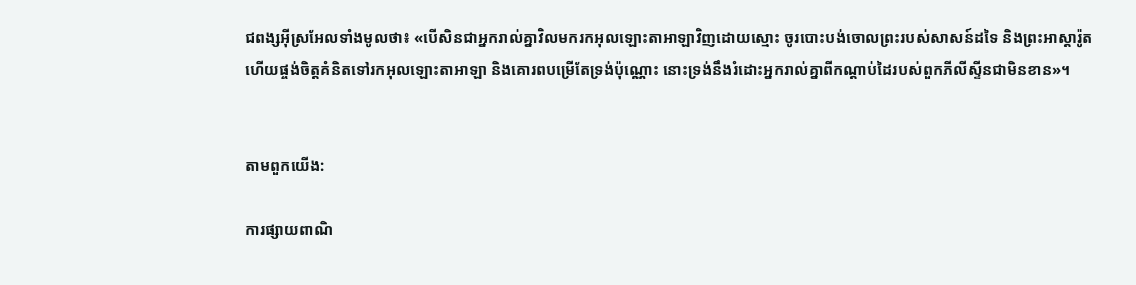ជ‌ពង្សអ៊ីស្រ‌អែលទាំងមូលថា៖ «បើសិនជាអ្នករាល់គ្នាវិលមករកអុលឡោះ‌តាអាឡាវិញដោយស្មោះ ចូរបោះបង់ចោលព្រះរបស់សាសន៍ដទៃ និងព្រះ‌អាស្តា‌រ៉ូត ហើយផ្ចង់ចិត្តគំនិតទៅរកអុលឡោះ‌តាអាឡា និងគោរពបម្រើតែទ្រង់ប៉ុណ្ណោះ នោះទ្រង់នឹងរំដោះអ្នករាល់គ្នាពីកណ្តាប់ដៃរបស់ពួកភីលី‌ស្ទីនជាមិនខាន»។


តាមពួកយើង:

ការផ្សាយពាណិ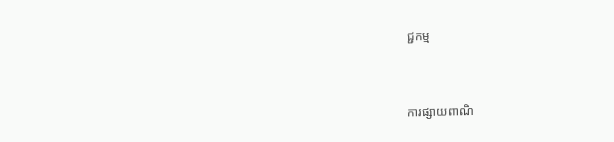ជ្ជកម្ម


ការផ្សាយពាណិ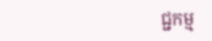ជ្ជកម្ម